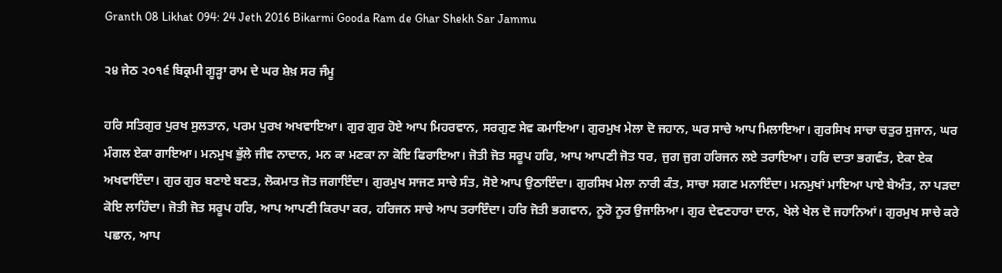Granth 08 Likhat 094: 24 Jeth 2016 Bikarmi Gooda Ram de Ghar Shekh Sar Jammu

੨੪ ਜੇਠ ੨੦੧੬ ਬਿਕ੍ਰਮੀ ਗੂੜ੍ਹਾ ਰਾਮ ਦੇ ਘਰ ਸ਼ੇਖ਼ ਸਰ ਜੰਮੂ

ਹਰਿ ਸਤਿਗੁਰ ਪੁਰਖ ਸੁਲਤਾਨ, ਪਰਮ ਪੁਰਖ ਅਖਵਾਇਆ। ਗੁਰ ਗੁਰ ਹੋਏ ਆਪ ਮਿਹਰਵਾਨ, ਸਰਗੁਣ ਸੇਵ ਕਮਾਇਆ। ਗੁਰਮੁਖ ਮੇਲਾ ਦੋ ਜਹਾਨ, ਘਰ ਸਾਚੇ ਆਪ ਮਿਲਾਇਆ। ਗੁਰਸਿਖ ਸਾਚਾ ਚਤੁਰ ਸੁਜਾਨ, ਘਰ ਮੰਗਲ ਏਕਾ ਗਾਇਆ। ਮਨਮੁਖ ਭੁੱਲੇ ਜੀਵ ਨਾਦਾਨ, ਮਨ ਕਾ ਮਣਕਾ ਨਾ ਕੋਇ ਫਿਰਾਇਆ। ਜੋਤੀ ਜੋਤ ਸਰੂਪ ਹਰਿ, ਆਪ ਆਪਣੀ ਜੋਤ ਧਰ, ਜੁਗ ਜੁਗ ਹਰਿਜਨ ਲਏ ਤਰਾਇਆ। ਹਰਿ ਦਾਤਾ ਭਗਵੰਤ, ਏਕਾ ਏਕ ਅਖਵਾਇੰਦਾ। ਗੁਰ ਗੁਰ ਬਣਾਏ ਬਣਤ, ਲੋਕਮਾਤ ਜੋਤ ਜਗਾਇੰਦਾ। ਗੁਰਮੁਖ ਸਾਜਣ ਸਾਚੇ ਸੰਤ, ਸੋਏ ਆਪ ਉਠਾਇੰਦਾ। ਗੁਰਸਿਖ ਮੇਲਾ ਨਾਰੀ ਕੰਤ, ਸਾਚਾ ਸਗਣ ਮਨਾਇੰਦਾ। ਮਨਮੁਖਾਂ ਮਾਇਆ ਪਾਏ ਬੇਅੰਤ, ਨਾ ਪੜਦਾ ਕੋਇ ਲਾਹਿੰਦਾ। ਜੋਤੀ ਜੋਤ ਸਰੂਪ ਹਰਿ, ਆਪ ਆਪਣੀ ਕਿਰਪਾ ਕਰ, ਹਰਿਜਨ ਸਾਚੇ ਆਪ ਤਰਾਇੰਦਾ। ਹਰਿ ਜੋਤੀ ਭਗਵਾਨ, ਨੂਰੋ ਨੂਰ ਉਜਾਲਿਆ। ਗੁਰ ਦੇਵਣਹਾਰਾ ਦਾਨ, ਖੇਲੇ ਖੇਲ ਦੋ ਜਹਾਨਿਆਂ। ਗੁਰਮੁਖ ਸਾਚੇ ਕਰੇ ਪਛਾਨ, ਆਪ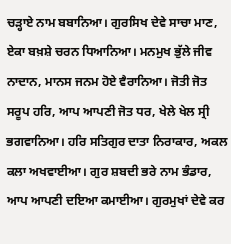ਚੜ੍ਹਾਏ ਨਾਮ ਬਬਾਨਿਆ। ਗੁਰਸਿਖ ਦੇਵੇ ਸਾਚਾ ਮਾਣ, ਏਕਾ ਬਖ਼ਸ਼ੇ ਚਰਨ ਧਿਆਨਿਆ। ਮਨਮੁਖ ਭੁੱਲੇ ਜੀਵ ਨਾਦਾਨ, ਮਾਨਸ ਜਨਮ ਹੋਏ ਵੈਰਾਨਿਆ। ਜੋਤੀ ਜੋਤ ਸਰੂਪ ਹਰਿ, ਆਪ ਆਪਣੀ ਜੋਤ ਧਰ, ਖੇਲੇ ਖੇਲ ਸ੍ਰੀ ਭਗਵਾਨਿਆ। ਹਰਿ ਸਤਿਗੁਰ ਦਾਤਾ ਨਿਰਾਕਾਰ, ਅਕਲ ਕਲਾ ਅਖਵਾਈਆ। ਗੁਰ ਸ਼ਬਦੀ ਭਰੇ ਨਾਮ ਭੰਡਾਰ, ਆਪ ਆਪਣੀ ਦਇਆ ਕਮਾਈਆ। ਗੁਰਮੁਖਾਂ ਦੇਵੇ ਕਰ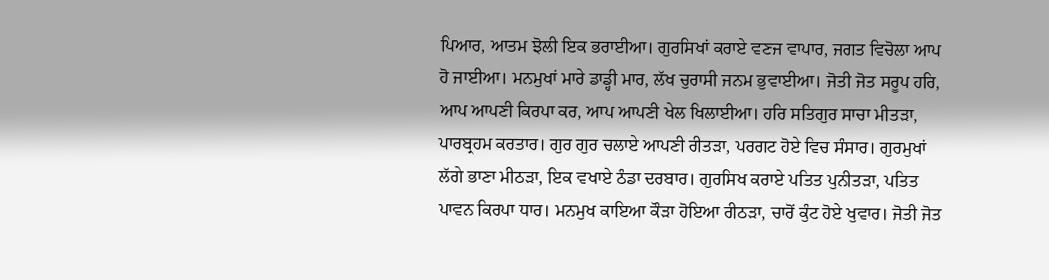ਪਿਆਰ, ਆਤਮ ਝੋਲੀ ਇਕ ਭਰਾਈਆ। ਗੁਰਸਿਖਾਂ ਕਰਾਏ ਵਣਜ ਵਾਪਾਰ, ਜਗਤ ਵਿਚੋਲਾ ਆਪ ਹੋ ਜਾਈਆ। ਮਨਮੁਖਾਂ ਮਾਰੇ ਡਾਡ੍ਹੀ ਮਾਰ, ਲੱਖ ਚੁਰਾਸੀ ਜਨਮ ਭੁਵਾਈਆ। ਜੋਤੀ ਜੋਤ ਸਰੂਪ ਹਰਿ, ਆਪ ਆਪਣੀ ਕਿਰਪਾ ਕਰ, ਆਪ ਆਪਣੀ ਖੇਲ ਖਿਲਾਈਆ। ਹਰਿ ਸਤਿਗੁਰ ਸਾਚਾ ਮੀਤੜਾ, ਪਾਰਬ੍ਰਹਮ ਕਰਤਾਰ। ਗੁਰ ਗੁਰ ਚਲਾਏ ਆਪਣੀ ਰੀਤੜਾ, ਪਰਗਟ ਹੋਏ ਵਿਚ ਸੰਸਾਰ। ਗੁਰਮੁਖਾਂ ਲੱਗੇ ਭਾਣਾ ਮੀਠੜਾ, ਇਕ ਵਖਾਏ ਠੰਡਾ ਦਰਬਾਰ। ਗੁਰਸਿਖ ਕਰਾਏ ਪਤਿਤ ਪੁਨੀਤੜਾ, ਪਤਿਤ ਪਾਵਨ ਕਿਰਪਾ ਧਾਰ। ਮਨਮੁਖ ਕਾਇਆ ਕੌੜਾ ਹੋਇਆ ਰੀਠੜਾ, ਚਾਰੋਂ ਕੁੰਟ ਹੋਏ ਖੁਵਾਰ। ਜੋਤੀ ਜੋਤ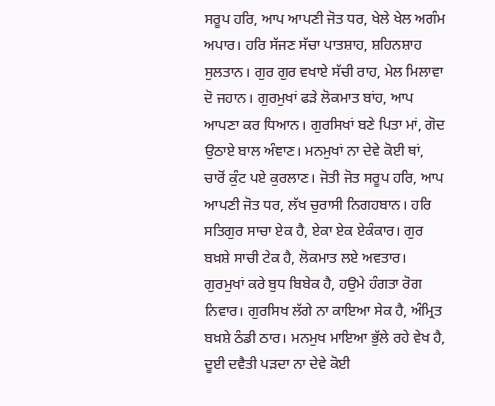ਸਰੂਪ ਹਰਿ, ਆਪ ਆਪਣੀ ਜੋਤ ਧਰ, ਖੇਲੇ ਖੇਲ ਅਗੰਮ ਅਪਾਰ। ਹਰਿ ਸੱਜਣ ਸੱਚਾ ਪਾਤਸ਼ਾਹ, ਸ਼ਹਿਨਸ਼ਾਹ ਸੁਲਤਾਨ। ਗੁਰ ਗੁਰ ਵਖਾਏ ਸੱਚੀ ਰਾਹ, ਮੇਲ ਮਿਲਾਵਾ ਦੋ ਜਹਾਨ। ਗੁਰਮੁਖਾਂ ਫੜੇ ਲੋਕਮਾਤ ਬਾਂਹ, ਆਪ ਆਪਣਾ ਕਰ ਧਿਆਨ। ਗੁਰਸਿਖਾਂ ਬਣੇ ਪਿਤਾ ਮਾਂ, ਗੋਦ ਉਠਾਏ ਬਾਲ ਅੰਞਾਣ। ਮਨਮੁਖਾਂ ਨਾ ਦੇਵੇ ਕੋਈ ਥਾਂ, ਚਾਰੋਂ ਕੁੰਟ ਪਏ ਕੁਰਲਾਣ। ਜੋਤੀ ਜੋਤ ਸਰੂਪ ਹਰਿ, ਆਪ ਆਪਣੀ ਜੋਤ ਧਰ, ਲੱਖ ਚੁਰਾਸੀ ਨਿਗਹਬਾਨ। ਹਰਿ ਸਤਿਗੁਰ ਸਾਚਾ ਏਕ ਹੈ, ਏਕਾ ਏਕ ਏਕੰਕਾਰ। ਗੁਰ ਬਖ਼ਸ਼ੇ ਸਾਚੀ ਟੇਕ ਹੈ, ਲੋਕਮਾਤ ਲਏ ਅਵਤਾਰ। ਗੁਰਮੁਖਾਂ ਕਰੇ ਬੁਧ ਬਿਬੇਕ ਹੈ, ਹਉਮੇ ਹੰਗਤਾ ਰੋਗ ਨਿਵਾਰ। ਗੁਰਸਿਖ ਲੱਗੇ ਨਾ ਕਾਇਆ ਸੇਕ ਹੈ, ਅੰਮ੍ਰਿਤ ਬਖ਼ਸ਼ੇ ਠੰਡੀ ਠਾਰ। ਮਨਮੁਖ ਮਾਇਆ ਭੁੱਲੇ ਰਹੇ ਵੇਖ ਹੈ, ਦੂਈ ਦਵੈਤੀ ਪੜਦਾ ਨਾ ਦੇਵੇ ਕੋਈ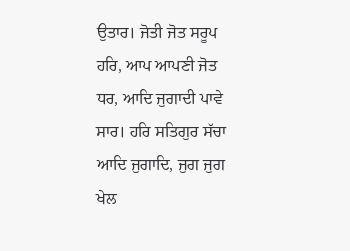ਉਤਾਰ। ਜੋਤੀ ਜੋਤ ਸਰੂਪ ਹਰਿ, ਆਪ ਆਪਣੀ ਜੋਤ ਧਰ, ਆਦਿ ਜੁਗਾਦੀ ਪਾਵੇ ਸਾਰ। ਹਰਿ ਸਤਿਗੁਰ ਸੱਚਾ ਆਦਿ ਜੁਗਾਦਿ, ਜੁਗ ਜੁਗ ਖੇਲ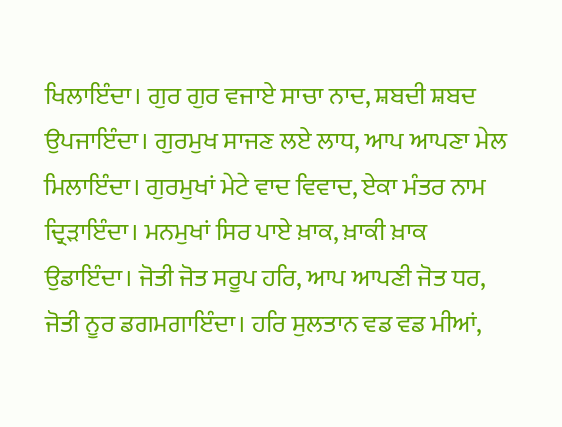ਖਿਲਾਇੰਦਾ। ਗੁਰ ਗੁਰ ਵਜਾਏ ਸਾਚਾ ਨਾਦ, ਸ਼ਬਦੀ ਸ਼ਬਦ ਉਪਜਾਇੰਦਾ। ਗੁਰਮੁਖ ਸਾਜਣ ਲਏ ਲਾਧ, ਆਪ ਆਪਣਾ ਮੇਲ ਮਿਲਾਇੰਦਾ। ਗੁਰਮੁਖਾਂ ਮੇਟੇ ਵਾਦ ਵਿਵਾਦ, ਏਕਾ ਮੰਤਰ ਨਾਮ ਦ੍ਰਿੜਾਇੰਦਾ। ਮਨਮੁਖਾਂ ਸਿਰ ਪਾਏ ਖ਼ਾਕ, ਖ਼ਾਕੀ ਖ਼ਾਕ ਉਡਾਇੰਦਾ। ਜੋਤੀ ਜੋਤ ਸਰੂਪ ਹਰਿ, ਆਪ ਆਪਣੀ ਜੋਤ ਧਰ, ਜੋਤੀ ਨੂਰ ਡਗਮਗਾਇੰਦਾ। ਹਰਿ ਸੁਲਤਾਨ ਵਡ ਵਡ ਮੀਆਂ,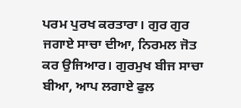ਪਰਮ ਪੁਰਖ ਕਰਤਾਰਾ। ਗੁਰ ਗੁਰ ਜਗਾਏ ਸਾਚਾ ਦੀਆ, ਨਿਰਮਲ ਜੋਤ ਕਰ ਉਜਿਆਰ। ਗੁਰਮੁਖ ਬੀਜ ਸਾਚਾ ਬੀਆ, ਆਪ ਲਗਾਏ ਫੁਲ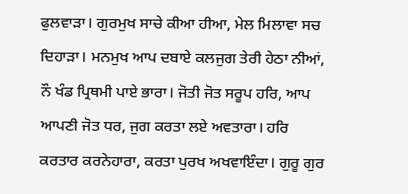ਫੁਲਵਾੜਾ। ਗੁਰਮੁਖ ਸਾਚੇ ਕੀਆ ਹੀਆ, ਮੇਲ ਮਿਲਾਵਾ ਸਚ ਦਿਹਾੜਾ। ਮਨਮੁਖ ਆਪ ਦਬਾਏ ਕਲਜੁਗ ਤੇਰੀ ਹੇਠਾ ਨੀਆਂ, ਨੌ ਖੰਡ ਪ੍ਰਿਥਮੀ ਪਾਏ ਭਾਰਾ। ਜੋਤੀ ਜੋਤ ਸਰੂਪ ਹਰਿ, ਆਪ ਆਪਣੀ ਜੋਤ ਧਰ, ਜੁਗ ਕਰਤਾ ਲਏ ਅਵਤਾਰਾ। ਹਰਿ ਕਰਤਾਰ ਕਰਨੇਹਾਰਾ, ਕਰਤਾ ਪੁਰਖ ਅਖਵਾਇੰਦਾ। ਗੁਰੂ ਗੁਰ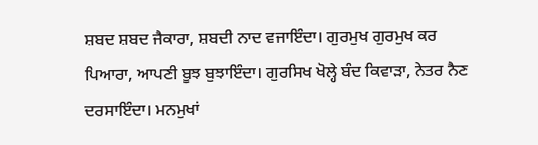ਸ਼ਬਦ ਸ਼ਬਦ ਜੈਕਾਰਾ, ਸ਼ਬਦੀ ਨਾਦ ਵਜਾਇੰਦਾ। ਗੁਰਮੁਖ ਗੁਰਮੁਖ ਕਰ ਪਿਆਰਾ, ਆਪਣੀ ਬੂਝ ਬੁਝਾਇੰਦਾ। ਗੁਰਸਿਖ ਖੋਲ੍ਹੇ ਬੰਦ ਕਿਵਾੜਾ, ਨੇਤਰ ਨੈਣ ਦਰਸਾਇੰਦਾ। ਮਨਮੁਖਾਂ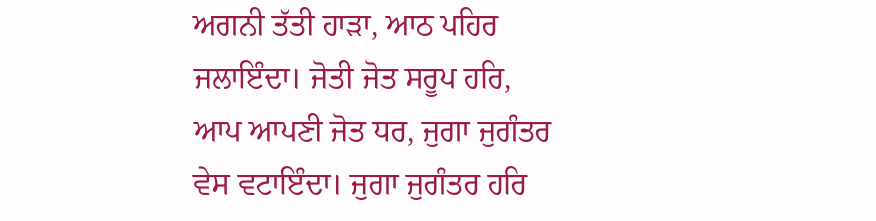ਅਗਨੀ ਤੱਤੀ ਹਾੜਾ, ਆਠ ਪਹਿਰ ਜਲਾਇੰਦਾ। ਜੋਤੀ ਜੋਤ ਸਰੂਪ ਹਰਿ, ਆਪ ਆਪਣੀ ਜੋਤ ਧਰ, ਜੁਗਾ ਜੁਗੰਤਰ ਵੇਸ ਵਟਾਇੰਦਾ। ਜੁਗਾ ਜੁਗੰਤਰ ਹਰਿ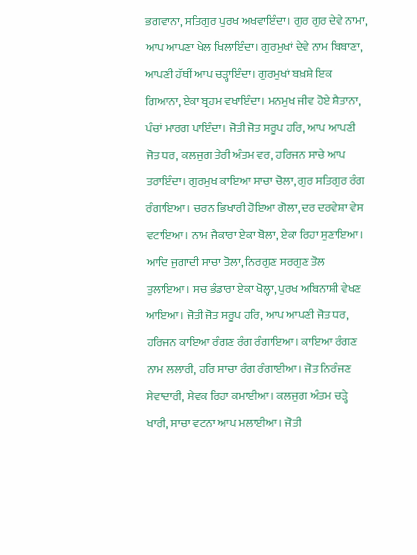ਭਗਵਾਨਾ, ਸਤਿਗੁਰ ਪੁਰਖ ਅਖਵਾਇੰਦਾ। ਗੁਰ ਗੁਰ ਦੇਵੇ ਨਾਮਾ, ਆਪ ਆਪਣਾ ਖੇਲ ਖਿਲਾਇੰਦਾ। ਗੁਰਮੁਖਾਂ ਦੇਵੇ ਨਾਮ ਬਿਬਾਣਾ, ਆਪਣੀ ਹੱਥੀਂ ਆਪ ਚੜ੍ਹਾਇੰਦਾ। ਗੁਰਮੁਖਾਂ ਬਖ਼ਸ਼ੇ ਇਕ ਗਿਆਨਾ, ਏਕਾ ਬ੍ਰਹਮ ਵਖਾਇੰਦਾ। ਮਨਮੁਖ ਜੀਵ ਹੋਏ ਸ਼ੈਤਾਨਾ, ਪੰਚਾਂ ਮਾਰਗ ਪਾਇੰਦਾ। ਜੋਤੀ ਜੋਤ ਸਰੂਪ ਹਰਿ, ਆਪ ਆਪਣੀ ਜੋਤ ਧਰ, ਕਲਜੁਗ ਤੇਰੀ ਅੰਤਮ ਵਰ, ਹਰਿਜਨ ਸਾਚੇ ਆਪ ਤਰਾਇੰਦਾ। ਗੁਰਮੁਖ ਕਾਇਆ ਸਾਚਾ ਚੋਲਾ, ਗੁਰ ਸਤਿਗੁਰ ਰੰਗ ਰੰਗਾਇਆ। ਚਰਨ ਭਿਖਾਰੀ ਹੋਇਆ ਗੋਲਾ, ਦਰ ਦਰਵੇਸ਼ਾ ਵੇਸ ਵਟਾਇਆ। ਨਾਮ ਜੈਕਾਰਾ ਏਕਾ ਬੋਲਾ, ਏਕਾ ਰਿਹਾ ਸੁਣਾਇਆ। ਆਦਿ ਜੁਗਾਦੀ ਸਾਚਾ ਤੋਲਾ, ਨਿਰਗੁਣ ਸਰਗੁਣ ਤੋਲ ਤੁਲਾਇਆ। ਸਚ ਭੰਡਾਰਾ ਏਕਾ ਖੋਲ੍ਹਾ, ਪੁਰਖ ਅਬਿਨਾਸ਼ੀ ਵੇਖਣ ਆਇਆ। ਜੋਤੀ ਜੋਤ ਸਰੂਪ ਹਰਿ, ਆਪ ਆਪਣੀ ਜੋਤ ਧਰ, ਹਰਿਜਨ ਕਾਇਆ ਰੰਗਣ ਰੰਗ ਰੰਗਾਇਆ। ਕਾਇਆ ਰੰਗਣ ਨਾਮ ਲਲਾਰੀ, ਹਰਿ ਸਾਚਾ ਰੰਗ ਰੰਗਾਈਆ। ਜੋਤ ਨਿਰੰਜਣ ਸੇਵਾਦਾਰੀ, ਸੇਵਕ ਰਿਹਾ ਕਮਾਈਆ। ਕਲਜੁਗ ਅੰਤਮ ਚੜ੍ਹੇ ਖਾਰੀ, ਸਾਚਾ ਵਟਨਾ ਆਪ ਮਲਾਈਆ। ਜੋਤੀ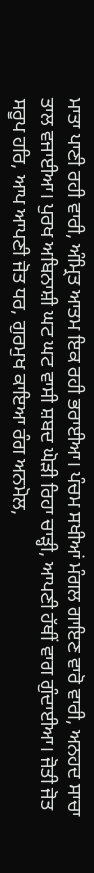ਮਾਤਾ ਪਾਣੀ ਰਹੀ ਵਾਰੀ, ਅੰਮ੍ਰਿਤ ਆਤਮ ਇਕ ਰਹੀ ਭਰਾਈਆ। ਪੰਚਮ ਸਖੀਆਂ ਮੰਗਲ ਗਾਇਣ ਵਾਰੋ ਵਾਰੀ, ਅਨਹਦ ਸਾਚਾ ਤਾਲ ਵਜਾਈਆ। ਪੁਰਖ ਅਬਿਨਾਸ਼ੀ ਘਟ ਘਟ ਵਾਸੀ ਸ਼ਬਦ ਘੋੜੀ ਰਿਹਾ ਚਾੜ੍ਹੀ, ਆਪਣੀ ਹੱਥੀਂ ਵਾਗ ਗੁੰਦਾਈਆ। ਜੋਤੀ ਜੋਤ ਸਰੂਪ ਹਰਿ, ਆਪ ਆਪਣੀ ਜੋਤ ਧਰ, ਗੁਰਮੁਖ ਕਾਇਆ ਰੰਗ ਅਨਮੋਲ,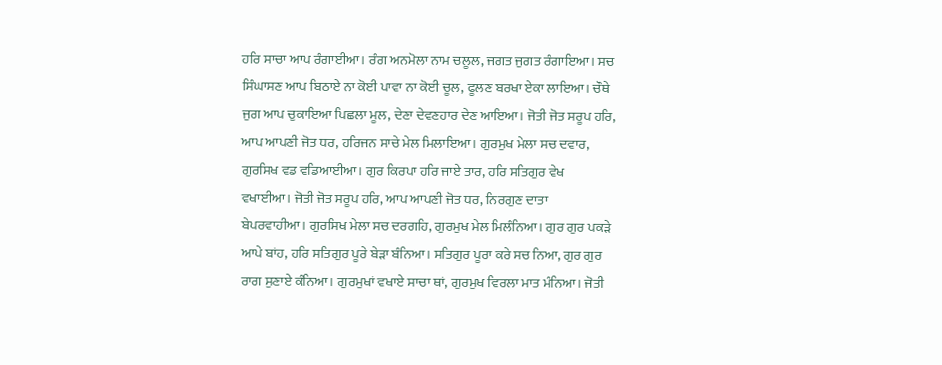ਹਰਿ ਸਾਚਾ ਆਪ ਰੰਗਾਈਆ। ਰੰਗ ਅਨਮੋਲਾ ਨਾਮ ਚਲੂਲ, ਜਗਤ ਜੁਗਤ ਰੰਗਾਇਆ। ਸਚ ਸਿੰਘਾਸਣ ਆਪ ਬਿਠਾਏ ਨਾ ਕੋਈ ਪਾਵਾ ਨਾ ਕੋਈ ਚੂਲ, ਫੂਲਣ ਬਰਖਾ ਏਕਾ ਲਾਇਆ। ਚੌਥੇ ਜੁਗ ਆਪ ਚੁਕਾਇਆ ਪਿਛਲਾ ਮੂਲ, ਦੇਣਾ ਦੇਵਣਹਾਰ ਦੇਣ ਆਇਆ। ਜੋਤੀ ਜੋਤ ਸਰੂਪ ਹਰਿ, ਆਪ ਆਪਣੀ ਜੋਤ ਧਰ, ਹਰਿਜਨ ਸਾਚੇ ਮੇਲ ਮਿਲਾਇਆ। ਗੁਰਮੁਖ ਮੇਲਾ ਸਚ ਦਵਾਰ, ਗੁਰਸਿਖ ਵਡ ਵਡਿਆਈਆ। ਗੁਰ ਕਿਰਪਾ ਹਰਿ ਜਾਏ ਤਾਰ, ਹਰਿ ਸਤਿਗੁਰ ਵੇਖ ਵਖਾਈਆ। ਜੋਤੀ ਜੋਤ ਸਰੂਪ ਹਰਿ, ਆਪ ਆਪਣੀ ਜੋਤ ਧਰ, ਨਿਰਗੁਣ ਦਾਤਾ ਬੇਪਰਵਾਹੀਆ। ਗੁਰਸਿਖ ਮੇਲਾ ਸਚ ਦਰਗਹਿ, ਗੁਰਮੁਖ ਮੇਲ ਮਿਲੰਨਿਆ। ਗੁਰ ਗੁਰ ਪਕੜੇ ਆਪੇ ਬਾਂਹ, ਹਰਿ ਸਤਿਗੁਰ ਪੂਰੇ ਬੇੜਾ ਬੰਨਿਆ। ਸਤਿਗੁਰ ਪੂਰਾ ਕਰੇ ਸਚ ਨਿਆ, ਗੁਰ ਗੁਰ ਰਾਗ ਸੁਣਾਏ ਕੰਨਿਆ। ਗੁਰਮੁਖਾਂ ਵਖਾਏ ਸਾਚਾ ਥਾਂ, ਗੁਰਮੁਖ ਵਿਰਲਾ ਮਾਤ ਮੰਨਿਆ। ਜੋਤੀ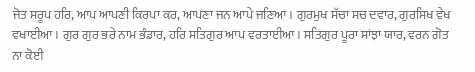ਜੋਤ ਸਰੂਪ ਹਰਿ, ਆਪ ਆਪਣੀ ਕਿਰਪਾ ਕਰ, ਆਪਣਾ ਜਨ ਆਪੇ ਜਣਿਆ। ਗੁਰਮੁਖ ਸੱਚਾ ਸਚ ਦਵਾਰ, ਗੁਰਸਿਖ ਵੇਖ ਵਖਾਈਆ। ਗੁਰ ਗੁਰ ਭਰੇ ਨਾਮ ਭੰਡਾਰ, ਹਰਿ ਸਤਿਗੁਰ ਆਪ ਵਰਤਾਈਆ। ਸਤਿਗੁਰ ਪੂਰਾ ਸਾਂਝਾ ਯਾਰ, ਵਰਨ ਗੋਤ ਨਾ ਕੋਈ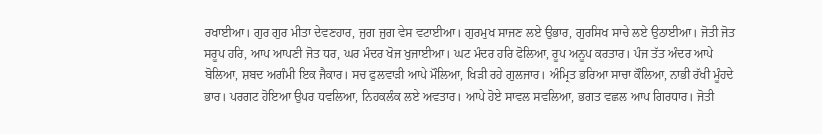ਰਖਾਈਆ। ਗੁਰ ਗੁਰ ਮੀਤਾ ਦੇਵਣਹਾਰ, ਜੁਗ ਜੁਗ ਵੇਸ ਵਟਾਈਆ। ਗੁਰਮੁਖ ਸਾਜਣ ਲਏ ਉਭਾਰ, ਗੁਰਸਿਖ ਸਾਚੇ ਲਏ ਉਠਾਈਆ। ਜੋਤੀ ਜੋਤ ਸਰੂਪ ਹਰਿ, ਆਪ ਆਪਣੀ ਜੋਤ ਧਰ, ਘਰ ਮੰਦਰ ਖੋਜ ਖੁਜਾਈਆ। ਘਟ ਮੰਦਰ ਹਰਿ ਫੋਲਿਆ, ਰੂਪ ਅਨੂਪ ਕਰਤਾਰ। ਪੰਜ ਤੱਤ ਅੰਦਰ ਆਪੇ ਬੋਲਿਆ, ਸ਼ਬਦ ਅਗੰਮੀ ਇਕ ਜੈਕਾਰ। ਸਚ ਫੁਲਵਾੜੀ ਆਪੇ ਮੌਲਿਆ, ਖਿੜੀ ਰਹੇ ਗੁਲਜਾਰ। ਅੰਮ੍ਰਿਤ ਭਰਿਆ ਸਾਚਾ ਕੌਲਿਆ, ਨਾਭੀ ਰੱਖੀ ਮੂੰਹਦੇ ਭਾਰ। ਪਰਗਟ ਹੋਇਆ ਉਪਰ ਧਵਲਿਆ, ਨਿਹਕਲੰਕ ਲਏ ਅਵਤਾਰ। ਆਪੇ ਹੋਏ ਸਾਵਲ ਸਵਲਿਆ, ਭਗਤ ਵਛਲ ਆਪ ਗਿਰਧਾਰ। ਜੋਤੀ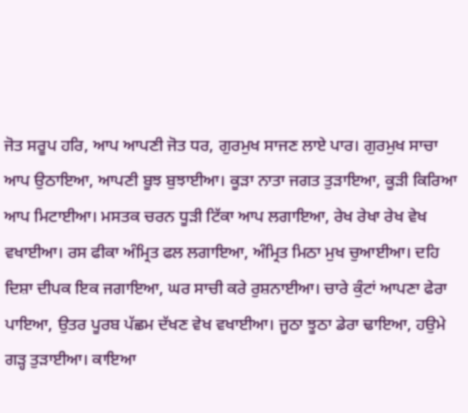ਜੋਤ ਸਰੂਪ ਹਰਿ, ਆਪ ਆਪਣੀ ਜੋਤ ਧਰ, ਗੁਰਮੁਖ ਸਾਜਣ ਲਾਏ ਪਾਰ। ਗੁਰਮੁਖ ਸਾਚਾ ਆਪ ਉਠਾਇਆ, ਆਪਣੀ ਬੂਝ ਬੁਝਾਈਆ। ਕੂੜਾ ਨਾਤਾ ਜਗਤ ਤੁੜਾਇਆ, ਕੂੜੀ ਕਿਰਿਆ ਆਪ ਮਿਟਾਈਆ। ਮਸਤਕ ਚਰਨ ਧੂੜੀ ਟਿੱਕਾ ਆਪ ਲਗਾਇਆ, ਰੇਖ ਰੇਖਾ ਰੇਖ ਵੇਖ ਵਖਾਈਆ। ਰਸ ਫੀਕਾ ਅੰਮ੍ਰਿਤ ਫਲ ਲਗਾਇਆ, ਅੰਮ੍ਰਿਤ ਮਿਠਾ ਮੁਖ ਚੁਆਈਆ। ਦਹਿ ਦਿਸ਼ਾ ਦੀਪਕ ਇਕ ਜਗਾਇਆ, ਘਰ ਸਾਚੀ ਕਰੇ ਰੁਸ਼ਨਾਈਆ। ਚਾਰੇ ਕੁੰਟਾਂ ਆਪਣਾ ਫੇਰਾ ਪਾਇਆ, ਉਤਰ ਪੂਰਬ ਪੱਛਮ ਦੱਖਣ ਵੇਖ ਵਖਾਈਆ। ਜੂਠਾ ਝੂਠਾ ਡੇਰਾ ਢਾਇਆ, ਹਉਮੇ ਗੜ੍ਹ ਤੁੜਾਈਆ। ਕਾਇਆ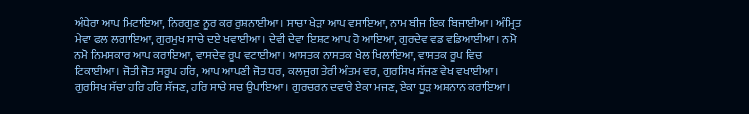ਅੰਧੇਰਾ ਆਪ ਮਿਟਾਇਆ, ਨਿਰਗੁਣ ਨੂਰ ਕਰ ਰੁਸ਼ਨਾਈਆ। ਸਾਚਾ ਖੇੜਾ ਆਪ ਵਸਾਇਆ, ਨਾਮ ਬੀਜ ਇਕ ਬਿਜਾਈਆ। ਅੰਮ੍ਰਿਤ ਮੇਵਾ ਫਲ ਲਗਾਇਆ, ਗੁਰਮੁਖ ਸਾਚੇ ਦਏ ਖਵਾਈਆ। ਦੇਵੀ ਦੇਵਾ ਇਸ਼ਟ ਆਪ ਹੋ ਆਇਆ, ਗੁਰਦੇਵ ਵਡ ਵਡਿਆਈਆ। ਨਮੋ ਨਮੋ ਨਿਮਸਕਾਰ ਆਪ ਕਰਾਇਆ, ਵਾਸਦੇਵ ਰੂਪ ਵਟਾਈਆ। ਆਸਤਕ ਨਾਸਤਕ ਖੇਲ ਖਿਲਾਇਆ, ਵਾਸਤਕ ਰੂਪ ਵਿਚ ਟਿਕਾਈਆ। ਜੋਤੀ ਜੋਤ ਸਰੂਪ ਹਰਿ, ਆਪ ਆਪਣੀ ਜੋਤ ਧਰ, ਕਲਜੁਗ ਤੇਰੀ ਅੰਤਮ ਵਰ, ਗੁਰਸਿਖ ਸੱਜਣ ਵੇਖ ਵਖਾਈਆ। ਗੁਰਸਿਖ ਸੱਚਾ ਹਰਿ ਹਰਿ ਸੱਜਣ, ਹਰਿ ਸਾਚੇ ਸਚ ਉਪਾਇਆ। ਗੁਰਚਰਨ ਦਵਾਰੇ ਏਕਾ ਮਜਣ, ਏਕਾ ਧੂੜ ਅਸ਼ਨਾਨ ਕਰਾਇਆ।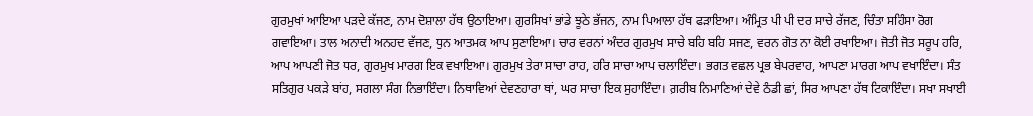ਗੁਰਮੁਖਾਂ ਆਇਆ ਪੜਦੇ ਕੱਜਣ, ਨਾਮ ਦੋਸ਼ਾਲਾ ਹੱਥ ਉਠਾਇਆ। ਗੁਰਸਿਖਾਂ ਭਾਂਡੇ ਝੂਠੇ ਭੱਜਨ, ਨਾਮ ਪਿਆਲਾ ਹੱਥ ਫੜਾਇਆ। ਅੰਮ੍ਰਿਤ ਪੀ ਪੀ ਦਰ ਸਾਚੇ ਰੱਜਣ, ਚਿੰਤਾ ਸਹਿੰਸਾ ਰੋਗ ਗਵਾਇਆ। ਤਾਲ ਅਨਾਦੀ ਅਨਹਦ ਵੱਜਣ, ਧੁਨ ਆਤਮਕ ਆਪ ਸੁਣਾਇਆ। ਚਾਰ ਵਰਨਾਂ ਅੰਦਰ ਗੁਰਮੁਖ ਸਾਚੇ ਬਹਿ ਬਹਿ ਸਜਣ, ਵਰਨ ਗੋਤ ਨਾ ਕੋਈ ਰਖਾਇਆ। ਜੋਤੀ ਜੋਤ ਸਰੂਪ ਹਰਿ, ਆਪ ਆਪਣੀ ਜੋਤ ਧਰ, ਗੁਰਮੁਖ ਮਾਰਗ ਇਕ ਵਖਾਇਆ। ਗੁਰਮੁਖ ਤੇਰਾ ਸਾਚਾ ਰਾਹ, ਹਰਿ ਸਾਚਾ ਆਪ ਚਲਾਇੰਦਾ। ਭਗਤ ਵਛਲ ਪ੍ਰਭ ਬੇਪਰਵਾਹ, ਆਪਣਾ ਮਾਰਗ ਆਪ ਵਖਾਇੰਦਾ। ਸੰਤ ਸਤਿਗੁਰ ਪਕੜੇ ਬਾਂਹ, ਸਗਲਾ ਸੰਗ ਨਿਭਾਇੰਦਾ। ਨਿਥਾਵਿਆਂ ਦੇਵਣਹਾਰਾ ਥਾਂ, ਘਰ ਸਾਚਾ ਇਕ ਸੁਹਾਇੰਦਾ। ਗ਼ਰੀਬ ਨਿਮਾਣਿਆਂ ਦੇਵੇ ਠੰਡੀ ਛਾਂ, ਸਿਰ ਆਪਣਾ ਹੱਥ ਟਿਕਾਇੰਦਾ। ਸਖਾ ਸਖਾਈ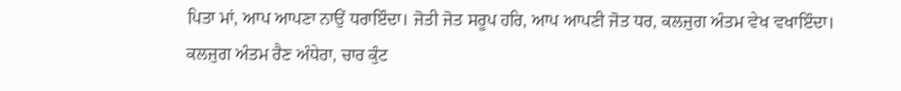ਪਿਤਾ ਮਾਂ, ਆਪ ਆਪਣਾ ਨਾਉਂ ਧਰਾਇੰਦਾ। ਜੋਤੀ ਜੋਤ ਸਰੂਪ ਹਰਿ, ਆਪ ਆਪਣੀ ਜੋਤ ਧਰ, ਕਲਜੁਗ ਅੰਤਮ ਵੇਖ ਵਖਾਇੰਦਾ। ਕਲਜੁਗ ਅੰਤਮ ਰੈਣ ਅੰਧੇਰਾ, ਚਾਰ ਕੁੰਟ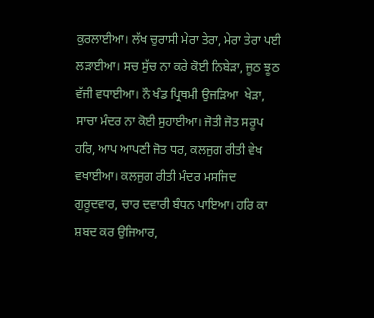ਕੁਰਲਾਈਆ। ਲੱਖ ਚੁਰਾਸੀ ਮੇਰਾ ਤੇਰਾ, ਮੇਰਾ ਤੇਰਾ ਪਈ ਲੜਾਈਆ। ਸਚ ਸੁੱਚ ਨਾ ਕਰੇ ਕੋਈ ਨਿਬੇੜਾ, ਜੂਠ ਝੂਠ ਵੱਜੀ ਵਧਾਈਆ। ਨੌ ਖੰਡ ਪ੍ਰਿਥਮੀ ਉਜੜਿਆ  ਖੇੜਾ, ਸਾਚਾ ਮੰਦਰ ਨਾ ਕੋਈ ਸੁਹਾਈਆ। ਜੋਤੀ ਜੋਤ ਸਰੂਪ ਹਰਿ, ਆਪ ਆਪਣੀ ਜੋਤ ਧਰ, ਕਲਜੁਗ ਰੀਤੀ ਵੇਖ ਵਖਾਈਆ। ਕਲਜੁਗ ਰੀਤੀ ਮੰਦਰ ਮਸਜਿਦ ਗੁਰੂਦਵਾਰ, ਚਾਰ ਦਵਾਰੀ ਬੰਧਨ ਪਾਇਆ। ਹਰਿ ਕਾ ਸ਼ਬਦ ਕਰ ਉਜਿਆਰ,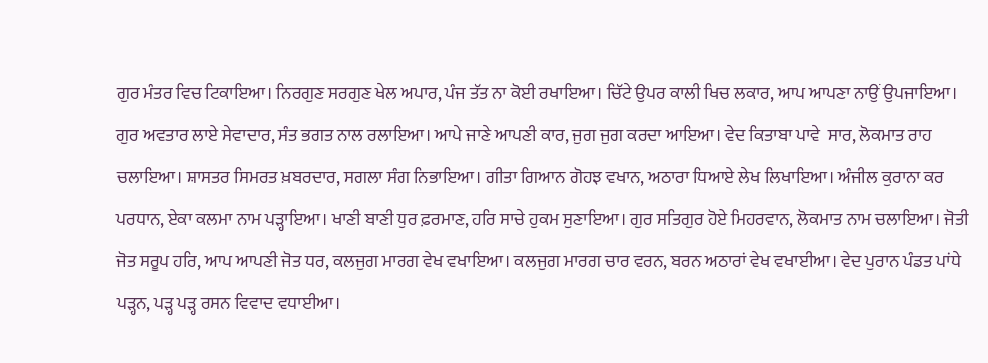ਗੁਰ ਮੰਤਰ ਵਿਚ ਟਿਕਾਇਆ। ਨਿਰਗੁਣ ਸਰਗੁਣ ਖੇਲ ਅਪਾਰ, ਪੰਜ ਤੱਤ ਨਾ ਕੋਈ ਰਖਾਇਆ। ਚਿੱਟੇ ਉਪਰ ਕਾਲੀ ਖਿਚ ਲਕਾਰ, ਆਪ ਆਪਣਾ ਨਾਉਂ ਉਪਜਾਇਆ। ਗੁਰ ਅਵਤਾਰ ਲਾਏ ਸੇਵਾਦਾਰ, ਸੰਤ ਭਗਤ ਨਾਲ ਰਲਾਇਆ। ਆਪੇ ਜਾਣੇ ਆਪਣੀ ਕਾਰ, ਜੁਗ ਜੁਗ ਕਰਦਾ ਆਇਆ। ਵੇਦ ਕਿਤਾਬਾ ਪਾਵੇ  ਸਾਰ, ਲੋਕਮਾਤ ਰਾਹ ਚਲਾਇਆ। ਸ਼ਾਸਤਰ ਸਿਮਰਤ ਖ਼ਬਰਦਾਰ, ਸਗਲਾ ਸੰਗ ਨਿਭਾਇਆ। ਗੀਤਾ ਗਿਆਨ ਗੋਹਝ ਵਖਾਨ, ਅਠਾਰਾ ਧਿਆਏ ਲੇਖ ਲਿਖਾਇਆ। ਅੰਜੀਲ ਕੁਰਾਨਾ ਕਰ ਪਰਧਾਨ, ਏਕਾ ਕਲਮਾ ਨਾਮ ਪੜ੍ਹਾਇਆ। ਖਾਣੀ ਬਾਣੀ ਧੁਰ ਫ਼ਰਮਾਣ, ਹਰਿ ਸਾਚੇ ਹੁਕਮ ਸੁਣਾਇਆ। ਗੁਰ ਸਤਿਗੁਰ ਹੋਏ ਮਿਹਰਵਾਨ, ਲੋਕਮਾਤ ਨਾਮ ਚਲਾਇਆ। ਜੋਤੀ ਜੋਤ ਸਰੂਪ ਹਰਿ, ਆਪ ਆਪਣੀ ਜੋਤ ਧਰ, ਕਲਜੁਗ ਮਾਰਗ ਵੇਖ ਵਖਾਇਆ। ਕਲਜੁਗ ਮਾਰਗ ਚਾਰ ਵਰਨ, ਬਰਨ ਅਠਾਰਾਂ ਵੇਖ ਵਖਾਈਆ। ਵੇਦ ਪੁਰਾਨ ਪੰਡਤ ਪਾਂਧੇ ਪੜ੍ਹਨ, ਪੜ੍ਹ ਪੜ੍ਹ ਰਸਨ ਵਿਵਾਦ ਵਧਾਈਆ।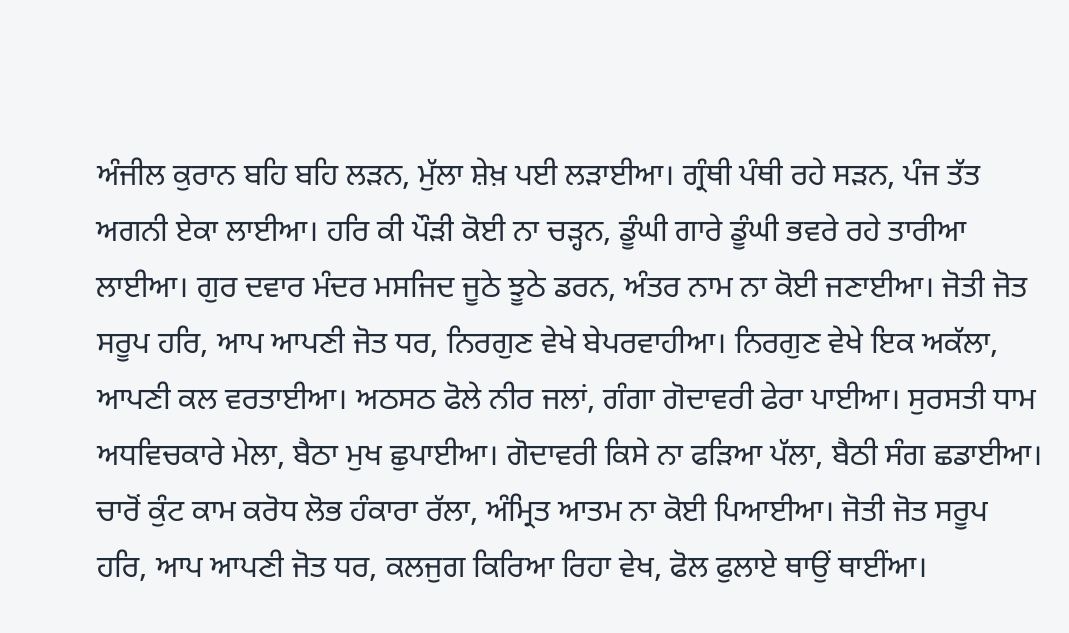ਅੰਜੀਲ ਕੁਰਾਨ ਬਹਿ ਬਹਿ ਲੜਨ, ਮੁੱਲਾ ਸ਼ੇਖ਼ ਪਈ ਲੜਾਈਆ। ਗ੍ਰੰਥੀ ਪੰਥੀ ਰਹੇ ਸੜਨ, ਪੰਜ ਤੱਤ ਅਗਨੀ ਏਕਾ ਲਾਈਆ। ਹਰਿ ਕੀ ਪੌੜੀ ਕੋਈ ਨਾ ਚੜ੍ਹਨ, ਡੂੰਘੀ ਗਾਰੇ ਡੂੰਘੀ ਭਵਰੇ ਰਹੇ ਤਾਰੀਆ ਲਾਈਆ। ਗੁਰ ਦਵਾਰ ਮੰਦਰ ਮਸਜਿਦ ਜੂਠੇ ਝੂਠੇ ਡਰਨ, ਅੰਤਰ ਨਾਮ ਨਾ ਕੋਈ ਜਣਾਈਆ। ਜੋਤੀ ਜੋਤ ਸਰੂਪ ਹਰਿ, ਆਪ ਆਪਣੀ ਜੋਤ ਧਰ, ਨਿਰਗੁਣ ਵੇਖੇ ਬੇਪਰਵਾਹੀਆ। ਨਿਰਗੁਣ ਵੇਖੇ ਇਕ ਅਕੱਲਾ, ਆਪਣੀ ਕਲ ਵਰਤਾਈਆ। ਅਠਸਠ ਫੋਲੇ ਨੀਰ ਜਲਾਂ, ਗੰਗਾ ਗੋਦਾਵਰੀ ਫੇਰਾ ਪਾਈਆ। ਸੁਰਸਤੀ ਧਾਮ ਅਧਵਿਚਕਾਰੇ ਮੇਲਾ, ਬੈਠਾ ਮੁਖ ਛੁਪਾਈਆ। ਗੋਦਾਵਰੀ ਕਿਸੇ ਨਾ ਫੜਿਆ ਪੱਲਾ, ਬੈਠੀ ਸੰਗ ਛਡਾਈਆ। ਚਾਰੋਂ ਕੁੰਟ ਕਾਮ ਕਰੋਧ ਲੋਭ ਹੰਕਾਰਾ ਰੱਲਾ, ਅੰਮ੍ਰਿਤ ਆਤਮ ਨਾ ਕੋਈ ਪਿਆਈਆ। ਜੋਤੀ ਜੋਤ ਸਰੂਪ ਹਰਿ, ਆਪ ਆਪਣੀ ਜੋਤ ਧਰ, ਕਲਜੁਗ ਕਿਰਿਆ ਰਿਹਾ ਵੇਖ, ਫੋਲ ਫੁਲਾਏ ਥਾਉਂ ਥਾਈਂਆ।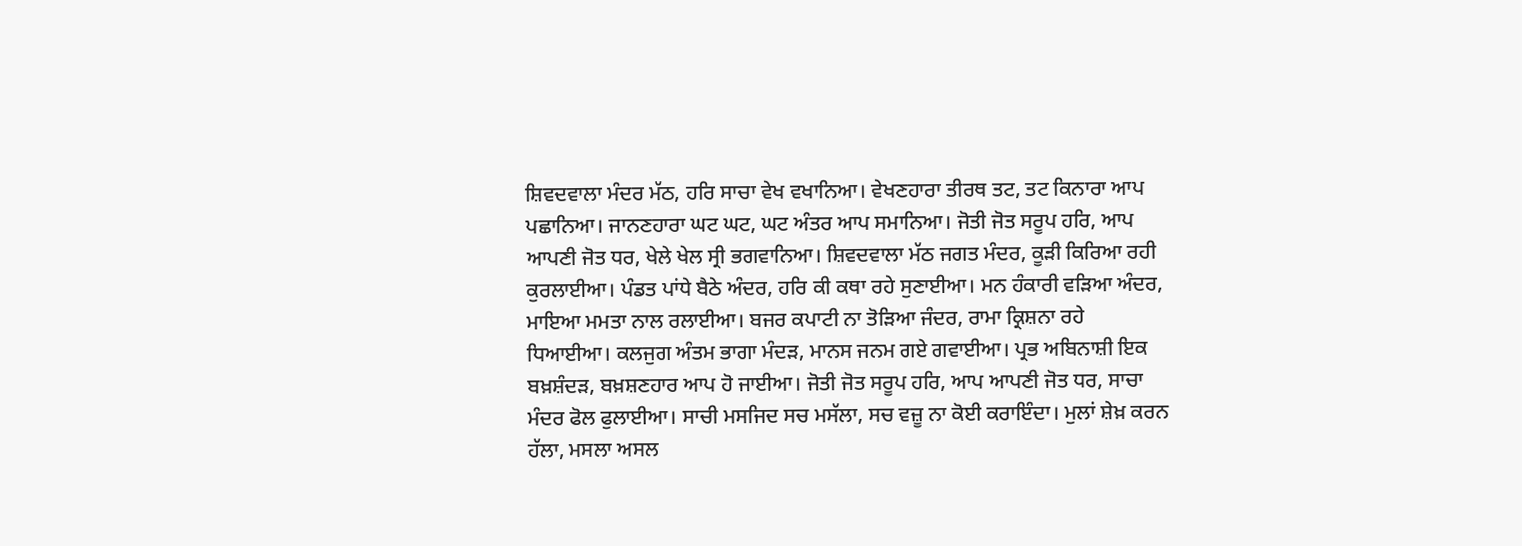ਸ਼ਿਵਦਵਾਲਾ ਮੰਦਰ ਮੱਠ, ਹਰਿ ਸਾਚਾ ਵੇਖ ਵਖਾਨਿਆ। ਵੇਖਣਹਾਰਾ ਤੀਰਥ ਤਟ, ਤਟ ਕਿਨਾਰਾ ਆਪ ਪਛਾਨਿਆ। ਜਾਨਣਹਾਰਾ ਘਟ ਘਟ, ਘਟ ਅੰਤਰ ਆਪ ਸਮਾਨਿਆ। ਜੋਤੀ ਜੋਤ ਸਰੂਪ ਹਰਿ, ਆਪ ਆਪਣੀ ਜੋਤ ਧਰ, ਖੇਲੇ ਖੇਲ ਸ੍ਰੀ ਭਗਵਾਨਿਆ। ਸ਼ਿਵਦਵਾਲਾ ਮੱਠ ਜਗਤ ਮੰਦਰ, ਕੂੜੀ ਕਿਰਿਆ ਰਹੀ ਕੁਰਲਾਈਆ। ਪੰਡਤ ਪਾਂਧੇ ਬੈਠੇ ਅੰਦਰ, ਹਰਿ ਕੀ ਕਥਾ ਰਹੇ ਸੁਣਾਈਆ। ਮਨ ਹੰਕਾਰੀ ਵੜਿਆ ਅੰਦਰ, ਮਾਇਆ ਮਮਤਾ ਨਾਲ ਰਲਾਈਆ। ਬਜਰ ਕਪਾਟੀ ਨਾ ਤੋੜਿਆ ਜੰਦਰ, ਰਾਮਾ ਕ੍ਰਿਸ਼ਨਾ ਰਹੇ ਧਿਆਈਆ। ਕਲਜੁਗ ਅੰਤਮ ਭਾਗਾ ਮੰਦੜ, ਮਾਨਸ ਜਨਮ ਗਏ ਗਵਾਈਆ। ਪ੍ਰਭ ਅਬਿਨਾਸ਼ੀ ਇਕ ਬਖ਼ਸ਼ੰਦੜ, ਬਖ਼ਸ਼ਣਹਾਰ ਆਪ ਹੋ ਜਾਈਆ। ਜੋਤੀ ਜੋਤ ਸਰੂਪ ਹਰਿ, ਆਪ ਆਪਣੀ ਜੋਤ ਧਰ, ਸਾਚਾ ਮੰਦਰ ਫੋਲ ਫੁਲਾਈਆ। ਸਾਚੀ ਮਸਜਿਦ ਸਚ ਮਸੱਲਾ, ਸਚ ਵਜ਼ੂ ਨਾ ਕੋਈ ਕਰਾਇੰਦਾ। ਮੁਲਾਂ ਸ਼ੇਖ਼ ਕਰਨ ਹੱਲਾ, ਮਸਲਾ ਅਸਲ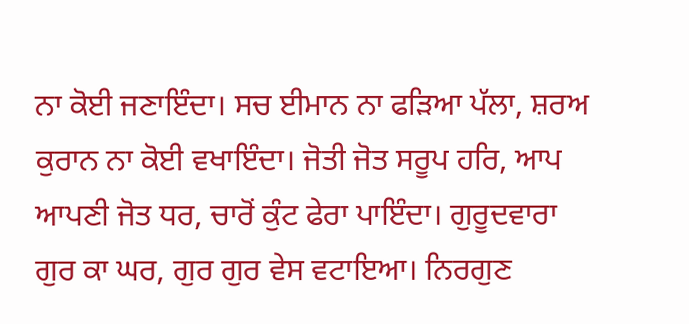ਨਾ ਕੋਈ ਜਣਾਇੰਦਾ। ਸਚ ਈਮਾਨ ਨਾ ਫੜਿਆ ਪੱਲਾ, ਸ਼ਰਅ ਕੁਰਾਨ ਨਾ ਕੋਈ ਵਖਾਇੰਦਾ। ਜੋਤੀ ਜੋਤ ਸਰੂਪ ਹਰਿ, ਆਪ ਆਪਣੀ ਜੋਤ ਧਰ, ਚਾਰੋਂ ਕੁੰਟ ਫੇਰਾ ਪਾਇੰਦਾ। ਗੁਰੂਦਵਾਰਾ ਗੁਰ ਕਾ ਘਰ, ਗੁਰ ਗੁਰ ਵੇਸ ਵਟਾਇਆ। ਨਿਰਗੁਣ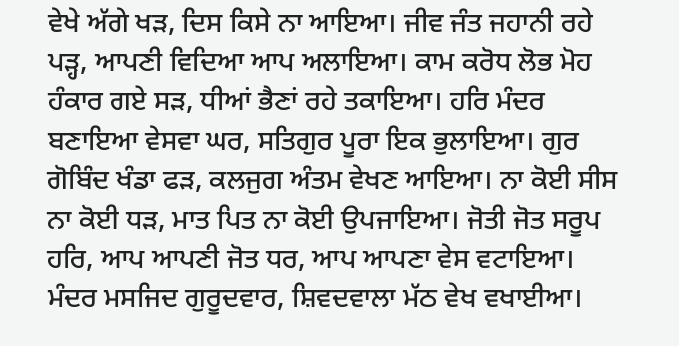ਵੇਖੇ ਅੱਗੇ ਖੜ, ਦਿਸ ਕਿਸੇ ਨਾ ਆਇਆ। ਜੀਵ ਜੰਤ ਜਹਾਨੀ ਰਹੇ ਪੜ੍ਹ, ਆਪਣੀ ਵਿਦਿਆ ਆਪ ਅਲਾਇਆ। ਕਾਮ ਕਰੋਧ ਲੋਭ ਮੋਹ ਹੰਕਾਰ ਗਏ ਸੜ, ਧੀਆਂ ਭੈਣਾਂ ਰਹੇ ਤਕਾਇਆ। ਹਰਿ ਮੰਦਰ ਬਣਾਇਆ ਵੇਸਵਾ ਘਰ, ਸਤਿਗੁਰ ਪੂਰਾ ਇਕ ਭੁਲਾਇਆ। ਗੁਰ ਗੋਬਿੰਦ ਖੰਡਾ ਫੜ, ਕਲਜੁਗ ਅੰਤਮ ਵੇਖਣ ਆਇਆ। ਨਾ ਕੋਈ ਸੀਸ ਨਾ ਕੋਈ ਧੜ, ਮਾਤ ਪਿਤ ਨਾ ਕੋਈ ਉਪਜਾਇਆ। ਜੋਤੀ ਜੋਤ ਸਰੂਪ ਹਰਿ, ਆਪ ਆਪਣੀ ਜੋਤ ਧਰ, ਆਪ ਆਪਣਾ ਵੇਸ ਵਟਾਇਆ। ਮੰਦਰ ਮਸਜਿਦ ਗੁਰੂਦਵਾਰ, ਸ਼ਿਵਦਵਾਲਾ ਮੱਠ ਵੇਖ ਵਖਾਈਆ।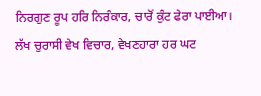ਨਿਰਗੁਣ ਰੂਪ ਹਰਿ ਨਿਰੰਕਾਰ, ਚਾਰੋਂ ਕੁੰਟ ਫੇਰਾ ਪਾਈਆ। ਲੱਖ ਚੁਰਾਸੀ ਵੇਖ ਵਿਚਾਰ, ਵੇਖਣਹਾਰਾ ਹਰ ਘਟ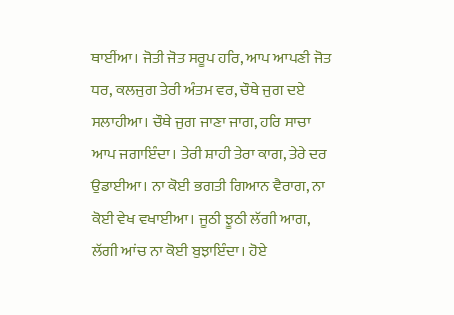ਥਾਈਂਆ। ਜੋਤੀ ਜੋਤ ਸਰੂਪ ਹਰਿ, ਆਪ ਆਪਣੀ ਜੋਤ ਧਰ, ਕਲਜੁਗ ਤੇਰੀ ਅੰਤਮ ਵਰ, ਚੌਥੇ ਜੁਗ ਦਏ ਸਲਾਹੀਆ। ਚੌਥੇ ਜੁਗ ਜਾਣਾ ਜਾਗ, ਹਰਿ ਸਾਚਾ ਆਪ ਜਗਾਇੰਦਾ। ਤੇਰੀ ਸ਼ਾਹੀ ਤੇਰਾ ਕਾਗ, ਤੇਰੇ ਦਰ ਉਡਾਈਆ। ਨਾ ਕੋਈ ਭਗਤੀ ਗਿਆਨ ਵੈਰਾਗ, ਨਾ ਕੋਈ ਵੇਖ ਵਖਾਈਆ। ਜੂਠੀ ਝੂਠੀ ਲੱਗੀ ਆਗ, ਲੱਗੀ ਆਂਚ ਨਾ ਕੋਈ ਬੁਝਾਇੰਦਾ। ਹੋਏ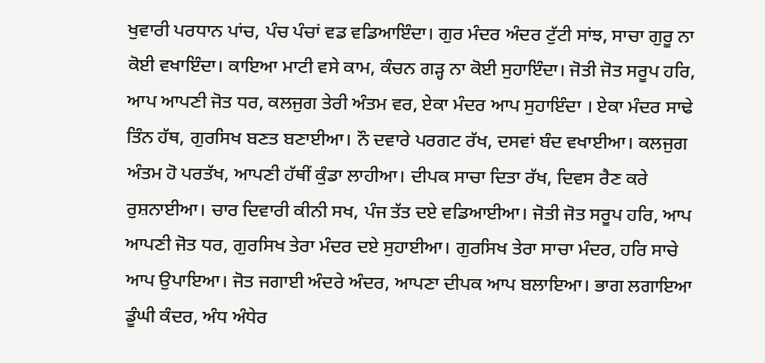ਖੁਵਾਰੀ ਪਰਧਾਨ ਪਾਂਚ, ਪੰਚ ਪੰਚਾਂ ਵਡ ਵਡਿਆਇੰਦਾ। ਗੁਰ ਮੰਦਰ ਅੰਦਰ ਟੁੱਟੀ ਸਾਂਝ, ਸਾਚਾ ਗੁਰੂ ਨਾ ਕੋਈ ਵਖਾਇੰਦਾ। ਕਾਇਆ ਮਾਟੀ ਵਸੇ ਕਾਮ, ਕੰਚਨ ਗੜ੍ਹ ਨਾ ਕੋਈ ਸੁਹਾਇੰਦਾ। ਜੋਤੀ ਜੋਤ ਸਰੂਪ ਹਰਿ, ਆਪ ਆਪਣੀ ਜੋਤ ਧਰ, ਕਲਜੁਗ ਤੇਰੀ ਅੰਤਮ ਵਰ, ਏਕਾ ਮੰਦਰ ਆਪ ਸੁਹਾਇੰਦਾ । ਏਕਾ ਮੰਦਰ ਸਾਢੇ ਤਿੰਨ ਹੱਥ, ਗੁਰਸਿਖ ਬਣਤ ਬਣਾਈਆ। ਨੌ ਦਵਾਰੇ ਪਰਗਟ ਰੱਖ, ਦਸਵਾਂ ਬੰਦ ਵਖਾਈਆ। ਕਲਜੁਗ ਅੰਤਮ ਹੋ ਪਰਤੱਖ, ਆਪਣੀ ਹੱਥੀਂ ਕੁੰਡਾ ਲਾਹੀਆ। ਦੀਪਕ ਸਾਚਾ ਦਿਤਾ ਰੱਖ, ਦਿਵਸ ਰੈਣ ਕਰੇ ਰੁਸ਼ਨਾਈਆ। ਚਾਰ ਦਿਵਾਰੀ ਕੀਨੀ ਸਖ, ਪੰਜ ਤੱਤ ਦਏ ਵਡਿਆਈਆ। ਜੋਤੀ ਜੋਤ ਸਰੂਪ ਹਰਿ, ਆਪ ਆਪਣੀ ਜੋਤ ਧਰ, ਗੁਰਸਿਖ ਤੇਰਾ ਮੰਦਰ ਦਏ ਸੁਹਾਈਆ। ਗੁਰਸਿਖ ਤੇਰਾ ਸਾਚਾ ਮੰਦਰ, ਹਰਿ ਸਾਚੇ ਆਪ ਉਪਾਇਆ। ਜੋਤ ਜਗਾਈ ਅੰਦਰੇ ਅੰਦਰ, ਆਪਣਾ ਦੀਪਕ ਆਪ ਬਲਾਇਆ। ਭਾਗ ਲਗਾਇਆ ਡੂੰਘੀ ਕੰਦਰ, ਅੰਧ ਅੰਧੇਰ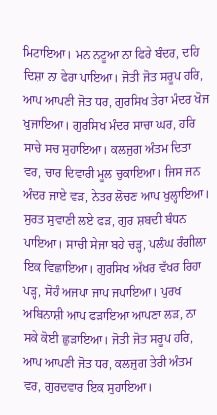ਮਿਟਾਇਆ। ਮਨ ਨਟੂਆ ਨਾ ਫਿਰੇ ਬੰਦਰ, ਦਹਿ ਦਿਸ਼ਾ ਨਾ ਫੇਰਾ ਪਾਇਆ। ਜੋਤੀ ਜੋਤ ਸਰੂਪ ਹਰਿ, ਆਪ ਆਪਣੀ ਜੋਤ ਧਰ, ਗੁਰਸਿਖ ਤੇਰਾ ਮੰਦਰ ਖੋਜ ਖੁਜਾਇਆ। ਗੁਰਸਿਖ ਮੰਦਰ ਸਾਚਾ ਘਰ, ਹਰਿ ਸਾਚੇ ਸਚ ਸੁਹਾਇਆ। ਕਲਜੁਗ ਅੰਤਮ ਦਿਤਾ ਵਰ, ਚਾਰ ਦਿਵਾਰੀ ਮੂਲ ਚੁਕਾਇਆ। ਜਿਸ ਜਨ ਅੰਦਰ ਜਾਏ ਵੜ, ਨੇਤਰ ਲੋਚਣ ਆਪ ਖੁਲ੍ਹਾਇਆ। ਸੁਰਤ ਸੁਵਾਣੀ ਲਏ ਫੜ, ਗੁਰ ਸ਼ਬਦੀ ਬੰਧਨ ਪਾਇਆ। ਸਾਚੀ ਸੇਜਾ ਬਹੇ ਚੜ੍ਹ, ਪਲੰਘ ਰੰਗੀਲਾ ਇਕ ਵਿਛਾਇਆ। ਗੁਰਸਿਖ ਅੱਖਰ ਵੱਖਰ ਰਿਹਾ ਪੜ੍ਹ, ਸੋਹੰ ਅਜਪਾ ਜਾਪ ਜਪਾਇਆ। ਪੁਰਖ ਅਬਿਨਾਸ਼ੀ ਆਪ ਫੜਾਇਆ ਆਪਣਾ ਲੜ, ਨਾ ਸਕੇ ਕੋਈ ਛੁੜਾਇਆ। ਜੋਤੀ ਜੋਤ ਸਰੂਪ ਹਰਿ, ਆਪ ਆਪਣੀ ਜੋਤ ਧਰ, ਕਲਜੁਗ ਤੇਰੀ ਅੰਤਮ ਵਰ, ਗੁਰਦਵਾਰ ਇਕ ਸੁਹਾਇਆ।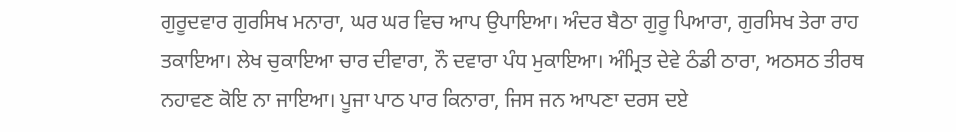ਗੁਰੂਦਵਾਰ ਗੁਰਸਿਖ ਮਨਾਰਾ, ਘਰ ਘਰ ਵਿਚ ਆਪ ਉਪਾਇਆ। ਅੰਦਰ ਬੈਠਾ ਗੁਰੂ ਪਿਆਰਾ, ਗੁਰਸਿਖ ਤੇਰਾ ਰਾਹ ਤਕਾਇਆ। ਲੇਖ ਚੁਕਾਇਆ ਚਾਰ ਦੀਵਾਰਾ, ਨੌ ਦਵਾਰਾ ਪੰਧ ਮੁਕਾਇਆ। ਅੰਮ੍ਰਿਤ ਦੇਵੇ ਠੰਡੀ ਠਾਰਾ, ਅਠਸਠ ਤੀਰਥ ਨਹਾਵਣ ਕੋਇ ਨਾ ਜਾਇਆ। ਪੂਜਾ ਪਾਠ ਪਾਰ ਕਿਨਾਰਾ, ਜਿਸ ਜਨ ਆਪਣਾ ਦਰਸ ਦਏ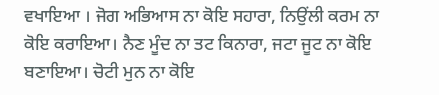ਵਖਾਇਆ । ਜੋਗ ਅਭਿਆਸ ਨਾ ਕੋਇ ਸਹਾਰਾ, ਨਿਉਂਲੀ ਕਰਮ ਨਾ ਕੋਇ ਕਰਾਇਆ। ਨੈਣ ਮੂੰਦ ਨਾ ਤਟ ਕਿਨਾਰਾ, ਜਟਾ ਜੂਟ ਨਾ ਕੋਇ ਬਣਾਇਆ। ਚੋਟੀ ਮੁਨ ਨਾ ਕੋਇ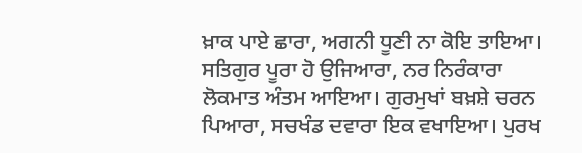ਖ਼ਾਕ ਪਾਏ ਛਾਰਾ, ਅਗਨੀ ਧੂਣੀ ਨਾ ਕੋਇ ਤਾਇਆ। ਸਤਿਗੁਰ ਪੂਰਾ ਹੋ ਉਜਿਆਰਾ, ਨਰ ਨਿਰੰਕਾਰਾ ਲੋਕਮਾਤ ਅੰਤਮ ਆਇਆ। ਗੁਰਮੁਖਾਂ ਬਖ਼ਸ਼ੇ ਚਰਨ ਪਿਆਰਾ, ਸਚਖੰਡ ਦਵਾਰਾ ਇਕ ਵਖਾਇਆ। ਪੁਰਖ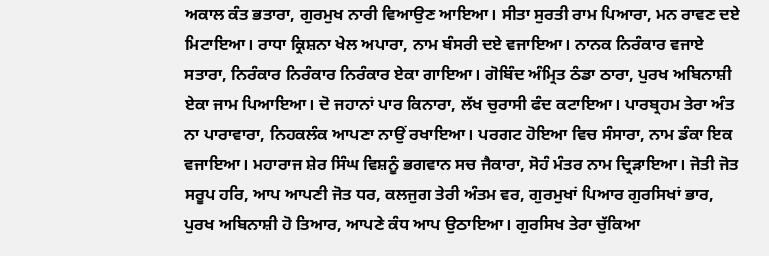ਅਕਾਲ ਕੰਤ ਭਤਾਰਾ, ਗੁਰਮੁਖ ਨਾਰੀ ਵਿਆਉਣ ਆਇਆ। ਸੀਤਾ ਸੁਰਤੀ ਰਾਮ ਪਿਆਰਾ, ਮਨ ਰਾਵਣ ਦਏ ਮਿਟਾਇਆ। ਰਾਧਾ ਕ੍ਰਿਸ਼ਨਾ ਖੇਲ ਅਪਾਰਾ, ਨਾਮ ਬੰਸਰੀ ਦਏ ਵਜਾਇਆ। ਨਾਨਕ ਨਿਰੰਕਾਰ ਵਜਾਏ ਸਤਾਰਾ, ਨਿਰੰਕਾਰ ਨਿਰੰਕਾਰ ਨਿਰੰਕਾਰ ਏਕਾ ਗਾਇਆ। ਗੋਬਿੰਦ ਅੰਮ੍ਰਿਤ ਠੰਡਾ ਠਾਰਾ, ਪੁਰਖ ਅਬਿਨਾਸ਼ੀ ਏਕਾ ਜਾਮ ਪਿਆਇਆ। ਦੋ ਜਹਾਨਾਂ ਪਾਰ ਕਿਨਾਰਾ, ਲੱਖ ਚੁਰਾਸੀ ਫੰਦ ਕਟਾਇਆ। ਪਾਰਬ੍ਰਹਮ ਤੇਰਾ ਅੰਤ ਨਾ ਪਾਰਾਵਾਰਾ, ਨਿਹਕਲੰਕ ਆਪਣਾ ਨਾਉਂ ਰਖਾਇਆ। ਪਰਗਟ ਹੋਇਆ ਵਿਚ ਸੰਸਾਰਾ, ਨਾਮ ਡੰਕਾ ਇਕ ਵਜਾਇਆ। ਮਹਾਰਾਜ ਸ਼ੇਰ ਸਿੰਘ ਵਿਸ਼ਨੂੰ ਭਗਵਾਨ ਸਚ ਜੈਕਾਰਾ, ਸੋਹੰ ਮੰਤਰ ਨਾਮ ਦ੍ਰਿੜਾਇਆ। ਜੋਤੀ ਜੋਤ ਸਰੂਪ ਹਰਿ, ਆਪ ਆਪਣੀ ਜੋਤ ਧਰ, ਕਲਜੁਗ ਤੇਰੀ ਅੰਤਮ ਵਰ, ਗੁਰਮੁਖਾਂ ਪਿਆਰ ਗੁਰਸਿਖਾਂ ਭਾਰ, ਪੁਰਖ ਅਬਿਨਾਸ਼ੀ ਹੋ ਤਿਆਰ, ਆਪਣੇ ਕੰਧ ਆਪ ਉਠਾਇਆ। ਗੁਰਸਿਖ ਤੇਰਾ ਚੁੱਕਿਆ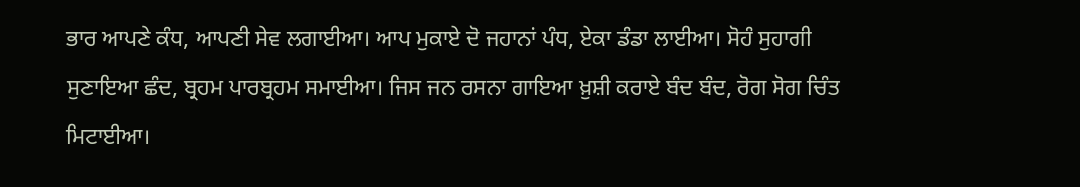ਭਾਰ ਆਪਣੇ ਕੰਧ, ਆਪਣੀ ਸੇਵ ਲਗਾਈਆ। ਆਪ ਮੁਕਾਏ ਦੋ ਜਹਾਨਾਂ ਪੰਧ, ਏਕਾ ਡੰਡਾ ਲਾਈਆ। ਸੋਹੰ ਸੁਹਾਗੀ ਸੁਣਾਇਆ ਛੰਦ, ਬ੍ਰਹਮ ਪਾਰਬ੍ਰਹਮ ਸਮਾਈਆ। ਜਿਸ ਜਨ ਰਸਨਾ ਗਾਇਆ ਖ਼ੁਸ਼ੀ ਕਰਾਏ ਬੰਦ ਬੰਦ, ਰੋਗ ਸੋਗ ਚਿੰਤ ਮਿਟਾਈਆ।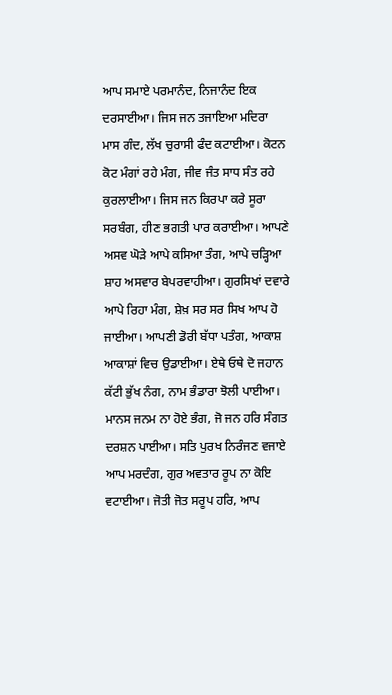ਆਪ ਸਮਾਏ ਪਰਮਾਨੰਦ, ਨਿਜਾਨੰਦ ਇਕ ਦਰਸਾਈਆ। ਜਿਸ ਜਨ ਤਜਾਇਆ ਮਦਿਰਾ ਮਾਸ ਗੰਦ, ਲੱਖ ਚੁਰਾਸੀ ਫੰਦ ਕਟਾਈਆ। ਕੋਟਨ ਕੋਟ ਮੰਗਾਂ ਰਹੇ ਮੰਗ, ਜੀਵ ਜੰਤ ਸਾਧ ਸੰਤ ਰਹੇ ਕੁਰਲਾਈਆ। ਜਿਸ ਜਨ ਕਿਰਪਾ ਕਰੇ ਸੂਰਾ ਸਰਬੰਗ, ਹੀਣ ਭਗਤੀ ਪਾਰ ਕਰਾਈਆ। ਆਪਣੇ ਅਸਵ ਘੋੜੇ ਆਪੇ ਕਸਿਆ ਤੰਗ, ਆਪੇ ਚੜ੍ਹਿਆ ਸ਼ਾਹ ਅਸਵਾਰ ਬੇਪਰਵਾਹੀਆ। ਗੁਰਸਿਖਾਂ ਦਵਾਰੇ ਆਪੇ ਰਿਹਾ ਮੰਗ, ਸ਼ੇਖ਼ ਸਰ ਸਰ ਸਿਖ ਆਪ ਹੋ ਜਾਈਆ। ਆਪਣੀ ਡੋਰੀ ਬੱਧਾ ਪਤੰਗ, ਆਕਾਸ਼ ਆਕਾਸ਼ਾਂ ਵਿਚ ਉਡਾਈਆ। ਏਥੇ ਓਥੇ ਦੋ ਜਹਾਨ ਕੱਟੀ ਭੁੱਖ ਨੰਗ, ਨਾਮ ਭੰਡਾਰਾ ਝੋਲੀ ਪਾਈਆ। ਮਾਨਸ ਜਨਮ ਨਾ ਹੋਏ ਭੰਗ, ਜੋ ਜਨ ਹਰਿ ਸੰਗਤ ਦਰਸ਼ਨ ਪਾਈਆ। ਸਤਿ ਪੁਰਖ ਨਿਰੰਜਣ ਵਜਾਏ ਆਪ ਮਰਦੰਗ, ਗੁਰ ਅਵਤਾਰ ਰੂਪ ਨਾ ਕੋਇ ਵਟਾਈਆ। ਜੋਤੀ ਜੋਤ ਸਰੂਪ ਹਰਿ, ਆਪ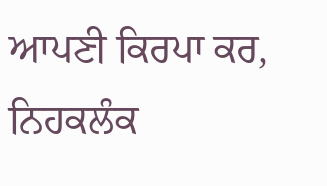ਆਪਣੀ ਕਿਰਪਾ ਕਰ, ਨਿਹਕਲੰਕ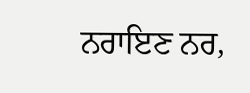ਨਰਾਇਣ ਨਰ,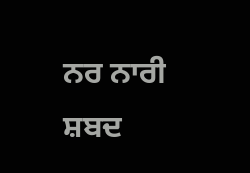ਨਰ ਨਾਰੀ ਸ਼ਬਦ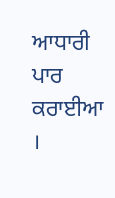ਆਧਾਰੀ ਪਾਰ ਕਰਾਈਆ ।